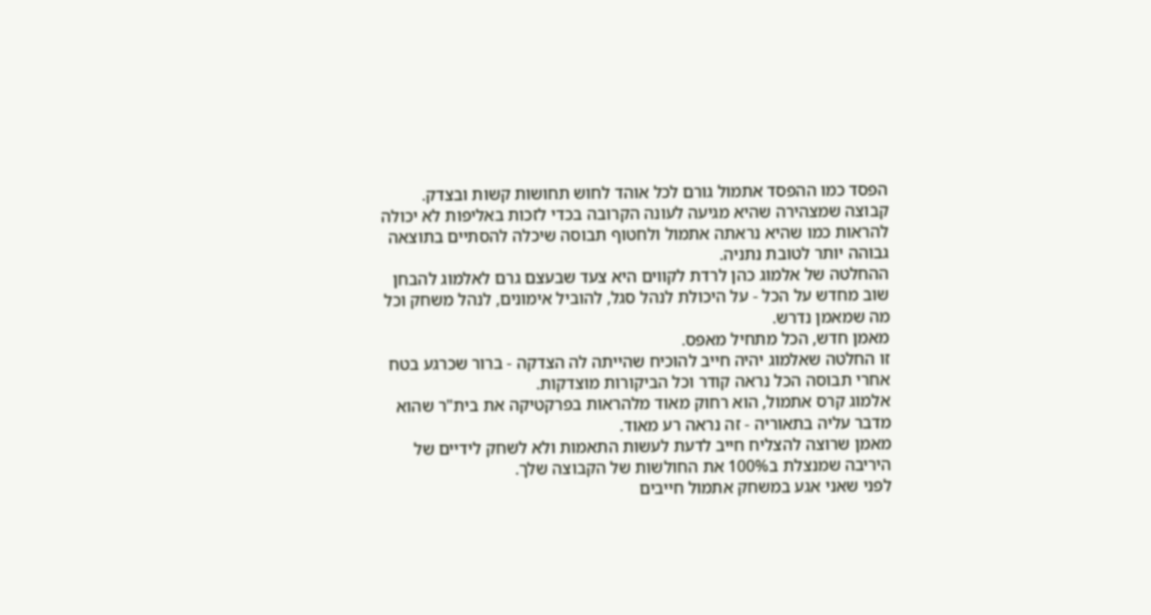הפסד כמו ההפסד אתמול גורם לכל אוהד לחוש תחושות קשות ובצדק.
קבוצה שמצהירה שהיא מגיעה לעונה הקרובה בכדי לזכות באליפות לא יכולה להראות כמו שהיא נראתה אתמול ולחטוף תבוסה שיכלה להסתיים בתוצאה גבוהה יותר לטובת נתניה.
ההחלטה של אלמוג כהן לרדת לקווים היא צעד שבעצם גרם לאלמוג להבחן שוב מחדש על הכל - על היכולת לנהל סגל, להוביל אימונים, לנהל משחק וכל מה שמאמן נדרש.
מאמן חדש, הכל מתחיל מאפס.
זו החלטה שאלמוג יהיה חייב להוכיח שהייתה לה הצדקה - ברור שכרגע בטח אחרי תבוסה הכל נראה קודר וכל הביקורות מוצדקות.
אלמוג קרס אתמול, הוא רחוק מאוד מלהראות בפרקטיקה את בית"ר שהוא מדבר עליה בתאוריה - זה נראה רע מאוד.
מאמן שרוצה להצליח חייב לדעת לעשות התאמות ולא לשחק לידיים של היריבה שמנצלת ב100% את החולשות של הקבוצה שלך.
לפני שאני אגע במשחק אתמול חייבים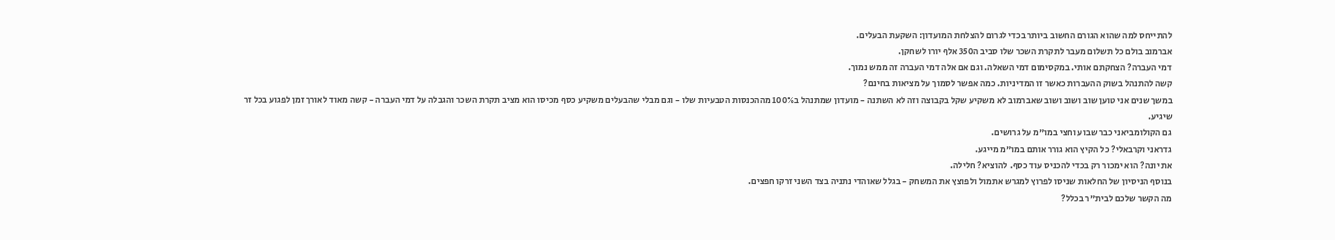להתייחס למה שהוא הגורם החשוב ביותר בכדי לגרום להצלחת המועדון: השקעת הבעלים.
אברמוב בולם כל תשלום מעבר לתקרת השכר שלו סביב ה350 אלף יורו לשחקן.
דמי העברה? הצחקתם אותי. במקסימום דמי השאלה. וגם אם אלה דמי העברה זה ממש נמוך.
קשה להתנהל בשוק ההעברות כאשר זו המדיניות. כמה אפשר לסמוך על מציאות בחינם?
במשך שנים אני טוען שוב ושוב ושוב שאברמוב לא משקיע שקל בקבוצה וזה לא השתנה - מועדון שמתנהל ב100% מההכנסות הטבעיות שלו - וגם מבלי שהבעלים משקיע כסף מכיסו הוא מציב תקרת השכר והגבלה על דמי העברה - קשה מאוד לאורך זמן לפגוע בכל זר שיגיע.
גם הקולומביאני כבר שבוע וחצי במו"מ על גרושים.
גדראני וקרבאלי? כל הקיץ הוא גורר אותם במו"מ מייגע.
את יונה? הוא ימכור רק בכדי להכניס עוד כסף. להוציא? חלילה.
בנוסף הניסיון של החלאות שניסו לפרוץ למגרש אתמול ולפוצץ את המשחק - בגלל שאוהדי נתניה בצד השני זרקו חפצים.
מה הקשר שלכם לבית"ר בכלל?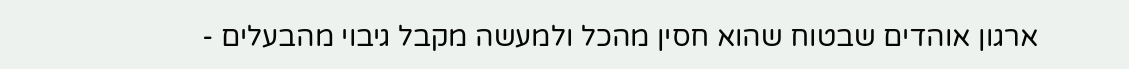ארגון אוהדים שבטוח שהוא חסין מהכל ולמעשה מקבל גיבוי מהבעלים -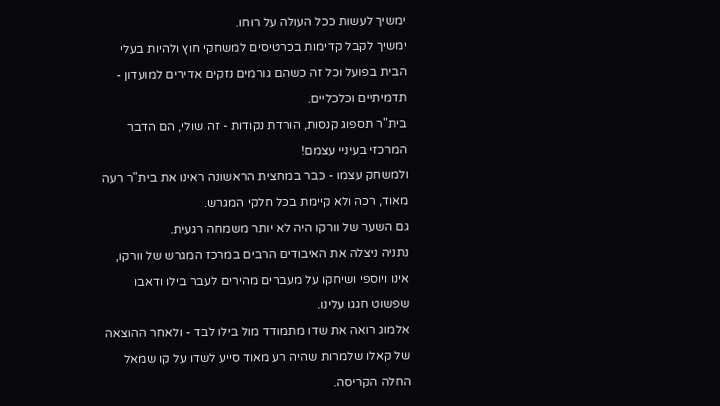ימשיך לעשות ככל העולה על רוחו.
ימשיך לקבל קדימות בכרטיסים למשחקי חוץ ולהיות בעלי הבית בפועל וכל זה כשהם גורמים נזקים אדירים למועדון - תדמיתיים וכלכליים.
בית"ר תספוג קנסות, הורדת נקודות - זה שולי, הם הדבר המרכזי בעיניי עצמם!
ולמשחק עצמו - כבר במחצית הראשונה ראינו את בית"ר רעה מאוד, רכה ולא קיימת בכל חלקי המגרש.
גם השער של וורקו היה לא יותר משמחה רגעית.
נתניה ניצלה את האיבודים הרבים במרכז המגרש של וורקו, אינו ויוספי ושיחקו על מעברים מהירים לעבר בילו ודאבו שפשוט חגגו עלינו.
אלמוג רואה את שדו מתמודד מול בילו לבד - ולאחר ההוצאה של קאלו שלמרות שהיה רע מאוד סייע לשדו על קו שמאל החלה הקריסה.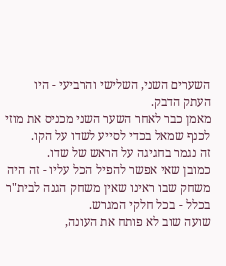השערים השני, השלישי והרביעי - היו העתק הדבק.
מאמן כבר לאחר השער השני מכניס את מוזי לכנף שמאל בכדי לסייע לשדו על הקו.
זה נגמר בחגיגה על הראש של שדו.
כמובן שאי אפשר להפיל הכל עליו - זה היה משחק שבו ראינו שאין משחק הגנה לבית"ר בכלל - בכל חלקי המגרש.
שועה שוב לא פותח את העונה,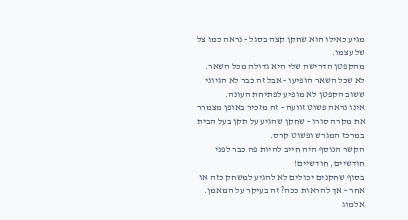מגיע כאילו הוא שחקן קצה בסגל - נראה כמו צל של עצמו.
מהקפטן הדרישה שלי היא גדולה מכל השאר.
לא שכל השאר הופיעו - אבל זה כבר לא הגיוני ששוב הקפטן לא מופיע לפתיחת העונה.
אינו נראה פשוט זוועה - זה מזכיר באופן מצמרר את מקרה סורו - שחקן שהגיע על תקן בעל הבית במרכז המגרש ופשוט קרס.
הקשר הנוסף היה חייב להיות פה כבר לפני חודשיים, חודשיים!
בסוף שחקנים יכולים לא להגיע למשחק כזה או אחר - אך להראות ככה? זה בעיקר על המאמן.
אלמוג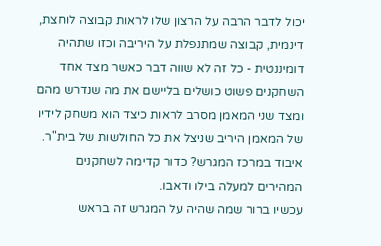יכול לדבר הרבה על הרצון שלו לראות קבוצה לוחצת, דינמית, קבוצה שמתנפלת על היריבה וכזו שתהיה דומיננטית - כל זה לא שווה דבר כאשר מצד אחד השחקנים פשוט כושלים בליישם את מה שנדרש מהם ומצד שני המאמן מסרב לראות כיצד הוא משחק לידיו של המאמן היריב שניצל את כל החולשות של בית"ר.
איבוד במרכז המגרש? כדור קדימה לשחקנים המהירים למעלה בילו ודאבו.
עכשיו ברור שמה שהיה על המגרש זה בראש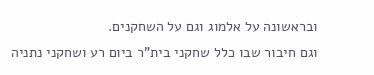ובראשונה על אלמוג וגם על השחקנים.
וגם חיבור שבו כלל שחקני בית"ר ביום רע ושחקני נתניה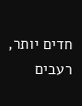חדים יותר, רעבים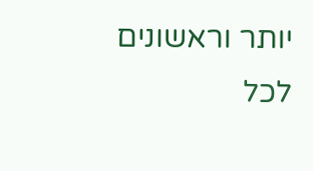יותר וראשונים לכל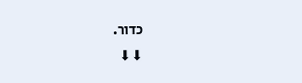כדור.
⬇⬇